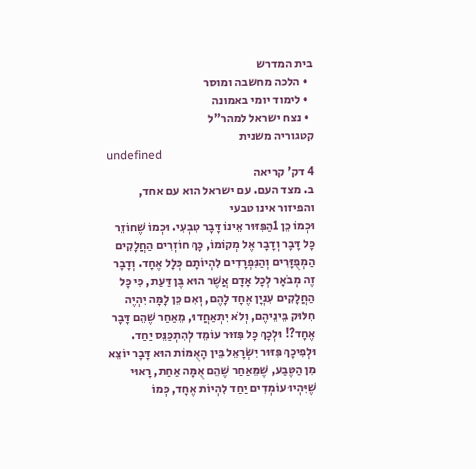בית המדרש
  • הלכה מחשבה ומוסר
  • לימוד יומי באמונה
  • נצח ישראל למהר"ל
קטגוריה משנית
undefined
4 דק' קריאה
ב. מצד העם. עם ישראל הוא עם אחד, והפיזור אינו טבעי
וּכְמוֹ כֵן 1הַפִּזּוּר אֵינוֹ דָּבָר טִבְעִי. וּכְמוֹ שֶׁחוֹזֵר כָּל דָּבָר וְדָבָר אֶל מְקוֹמוֹ, כָּךְ חוֹזְרִים הַחֲלָקִים הַמְפֻזָּרִים וְהַנִּפְרָדִים לִהְיוֹתָם כְּלָל אֶחָד. וְדָבָר זֶה מְבֹאָר לְכָל אָדָם אֲשֶׁר הוּא בֶּן דַּעַת, כִּי כָּל הַחֲלָקִים עִנְיָן אֶחָד לָהֶם, וְאִם כֵּן לָמָּה יִהְיֶה חִלּוּק בֵּינֵיהֶם, וְלֹא יִתְאַחֲדוּ, מֵאַחַר שֶׁהֵם דָּבָר אֶחָד?! וּלְכָךְ כָּל פִּזּוּר עוֹמֵד לְהִתְכַּנֵּס יַחַד. וּלְפִיכָךְ פִּזּוּר יִשְׂרָאֵל בֵּין הָאֻמּוֹת הוּא דָּבָר יוֹצֵא מִן הַטֶּבַע, שֶׁמֵּאַחַר שֶׁהֵם אֻמָּה אַחַת, רָאוּי שֶׁיִּהְיוּ עוֹמְדִים יַחַד לִהְיוֹת אֶחָד, כְּמוֹ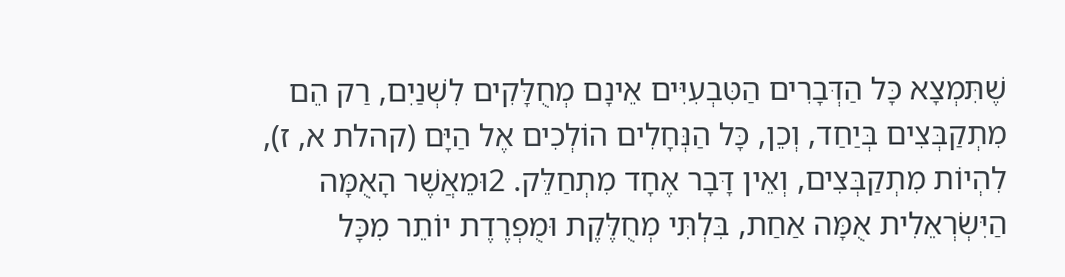שֶׁתִּמְצָא כָּל הַדְּבָרִים הַטִּבְעִיִּים אֵינָם מְחֻלָּקִים לִשְׁנַיִם, רַק הֵם מִתְקַבְּצִים בְּיַחַד, וְכֵן, כָּל הַנְּחָלִים הוֹלְכִים אֶל הַיָּם (קהלת א, ז), לִהְיוֹת מִתְקַבְּצִים, וְאֵין דָּבָר אֶחָד מִתְחַלֵּק. 2וּמֵאֲשֶׁר הָאֻמָּה הַיִּשְׂרְאֵלִית אֻמָּה אַחַת, בִּלְתִּי מְחֻלֶּקֶת וּמֻפְרֶדֶת יוֹתֵר מִכָּל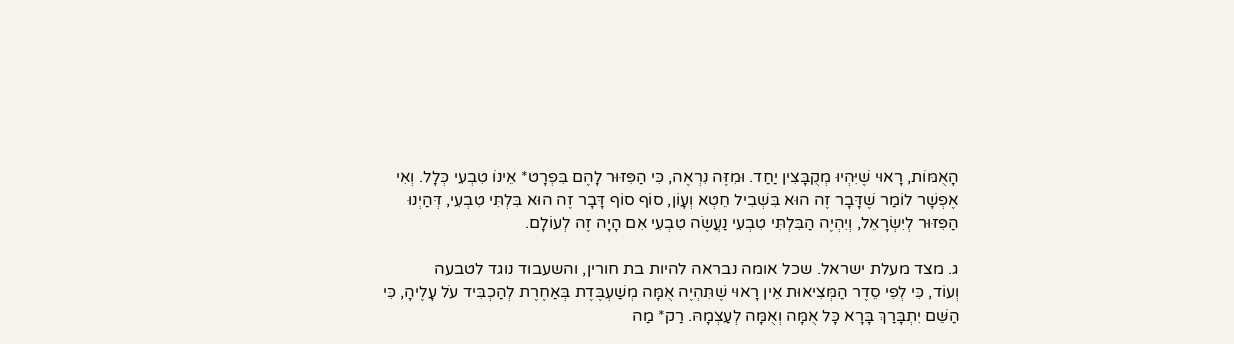הָאֻמּוֹת, רָאוּי שֶׁיִּהְיוּ מְקֻבָּצִין יַחַד. וּמִזֶּה נִרְאֶה, כִּי הַפִּזּוּר לָהֶם בִּפְרָט* אֵינוֹ טִבְעִי כְּלָל. וְאִי אֶפְשָׁר לוֹמַר שֶׁדָּבָר זֶה הוּא בִּשְׁבִיל חֵטְא וְעָוֹן, סוֹף סוֹף דָּבָר זֶה הוּא בִּלְתִּי טִבְעִי, דְּהַיְנוּ הַפִּזּוּר לְיִשְׂרָאֵל, וְיִהְיֶה הַבִּלְתִּי טִבְעִי נַעֲשֶׂה טִבְעִי אִם הָיָה זֶה לְעוֹלָם.

ג. מצד מעלת ישראל. שכל אומה נבראה להיות בת חורין, והשעבוד נוגד לטבעה
וְעוֹד, כִּי לְפִי סֵדֶר הַמְּצִיאוּת אֵין רָאוּי שֶׁתִּהְיֶה אֻמָּה מְשַׁעְבֶּדֶת בְּאַחֶרֶת לְהַכְבִּיד עֹל עָלֶיהָ, כִּי הַשֵּׁם יִתְבָּרַךְ בָּרָא כָּל אֻמָּה וְאֻמָּה לְעַצְמָהּ. רַק* מַה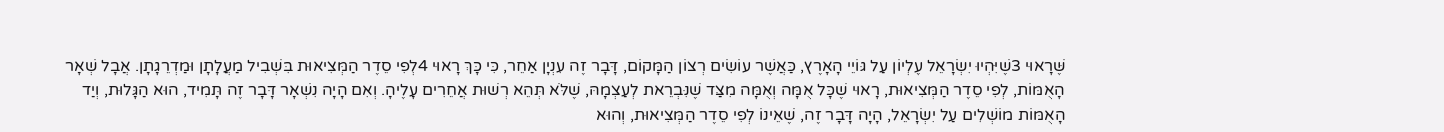שֶּׁרָאוּי 3שֶׁיִּהְיוּ יִשְׂרָאֵל עֶלְיוֹן עַל גּוֹיֵי הָאָרֶץ, כַּאֲשֶׁר עוֹשִׂים רְצוֹן הַמָּקוֹם, דָּבָר זֶה עִנְיָן אַחֵר, כִּי כָּךְ רָאוּי 4לְפִי סֵדֶר הַמְּצִיאוּת בִּשְׁבִיל מַעֲלָתָן וּמַדְרֵגָתָן. אֲבָל שְׁאָר הָאֻמּוֹת, לְפִי סֵדֶר הַמְּצִיאוּת, רָאוּי שֶׁכָּל אֻמָּה וְאֻמָּה מִצַּד שֶׁנִּבְרֵאת לְעַצְמָהּ, שֶׁלֹּא תְּהֵא רְשׁוּת אֲחֵרִים עָלֶיהָ. וְאִם הָיָה נִשְׁאָר דָּבָר זֶה תָּמִיד, הוּא הַגָּלוּת, וְיַד הָאֻמּוֹת מוֹשְׁלִים עַל יִשְׂרָאֵל, הָיָה דָּבָר זֶה, שֶׁאֵינוֹ לְפִי סֵדֶר הַמְּצִיאוּת, וְהוּא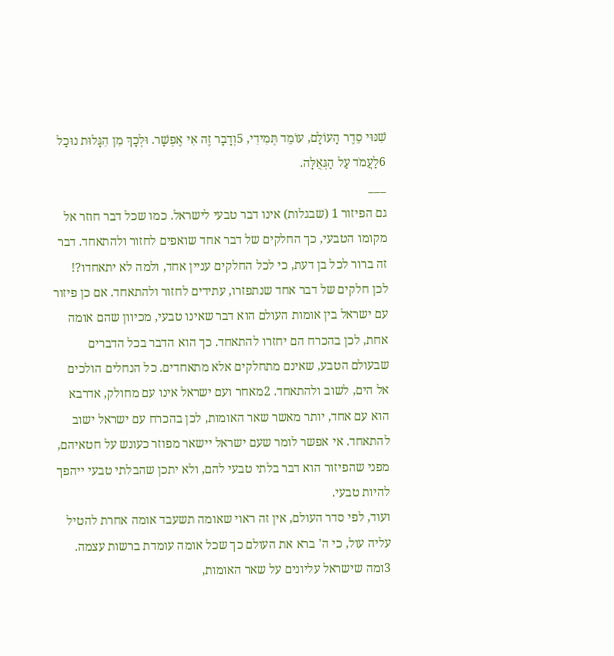שִׁנּוּי סֵדֶר הָעוֹלָם, עוֹמֵד תְּמִידִי, 5וְדָבָר זֶה אִי אֶפְשָׁר. וּלְכָךְ מִן הִגָּלוּת נוּכַל 6לַעֲמֹד עַל הַגְּאֻלָּה.
___
גם הפיזור 1 (שבגלות) אינו דבר טבעי לישראל. כמו שכל דבר חוזר אל מקומו הטבעי, כך החלקים של דבר אחד שואפים לחזור ולהתאחד. דבר זה ברור לכל בן דעת, כי לכל החלקים עניין אחד, ולמה לא יתאחדו?! לכן חלקים של דבר אחד שנתפזרו, עתידים לחזור ולהתאחד. אם כן פיזור עם ישראל בין אומות העולם הוא דבר שאינו טבעי, מכיוון שהם אומה אחת, לכן בהכרח הם יחזרו להתאחד. כך הוא הדבר בכל הדברים שבעולם הטבע, שאינם מתחלקים אלא מתאחדים. כל הנחלים הולכים אל הים, לשוב ולהתאחד. 2מאחר ועם ישראל אינו עם מחולק, אדרבא הוא עם אחד, יותר מאשר שאר האומות, לכן בהכרח עם ישראל ישוב להתאחד. אי אפשר לומר שעם ישראל יישאר מפוזר כעונש על חטאיהם, מפני שהפיזור הוא דבר בלתי טבעי להם, ולא יתכן שהבלתי טבעי ייהפך להיות טבעי.
ועוד, לפי סדר העולם, אין זה ראוי שאומה תשעבד אומה אחרת להטיל עליה עול, כי ה' ברא את העולם כך שכל אומה עומדת ברשות עצמה. 3ומה שישראל עליונים על שאר האומות,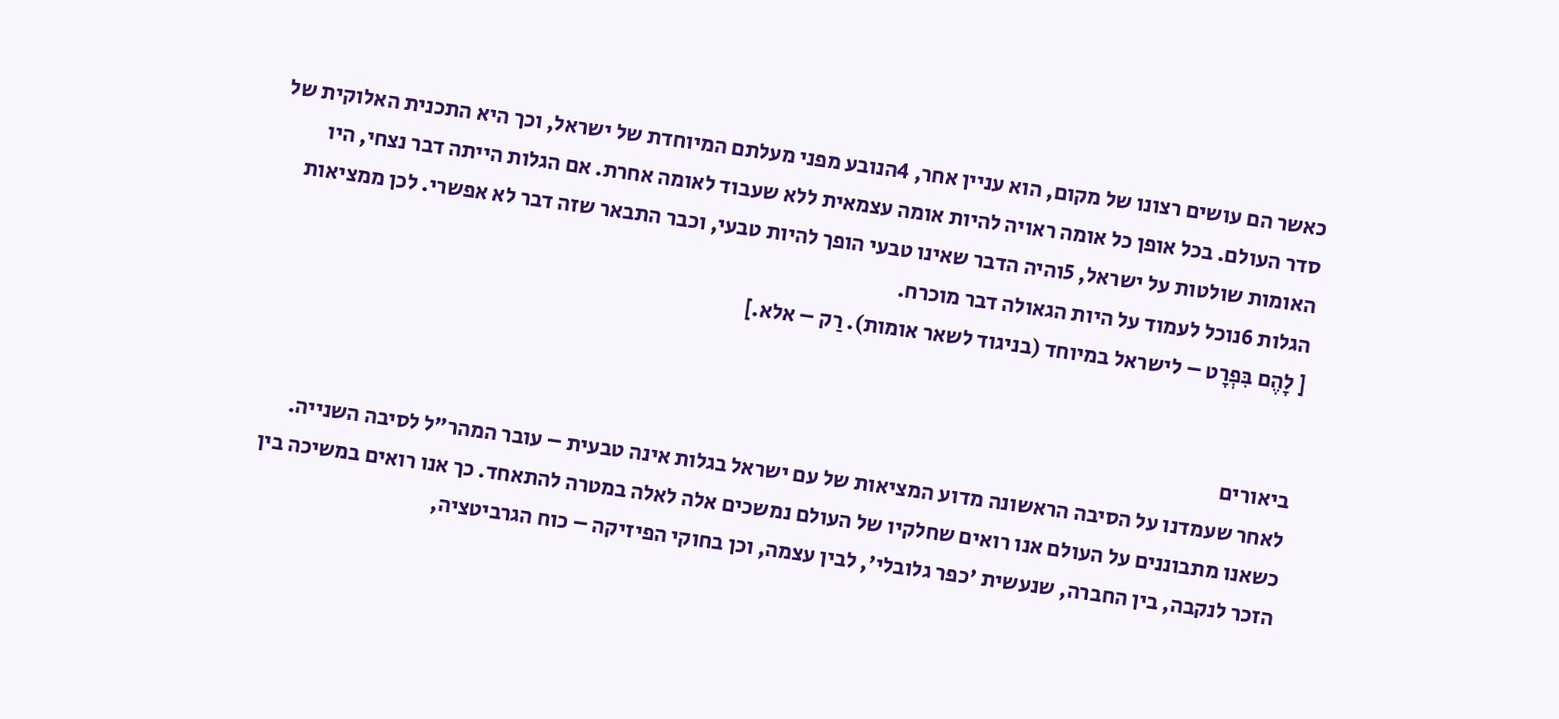כאשר הם עושים רצונו של מקום, הוא עניין אחר, 4הנובע מפני מעלתם המיוחדת של ישראל, וכך היא התכנית האלוקית של סדר העולם. בכל אופן כל אומה ראויה להיות אומה עצמאית ללא שעבוד לאומה אחרת. אם הגלות הייתה דבר נצחי, היו האומות שולטות על ישראל, 5והיה הדבר שאינו טבעי הופך להיות טבעי, וכבר התבאר שזה דבר לא אפשרי. לכן ממציאות הגלות 6נוכל לעמוד על היות הגאולה דבר מוכרח.
[ לָהֶם בִּפְרָט – לישראל במיוחד (בניגוד לשאר אומות). רַק – אלא.]


ביאורים
לאחר שעמדנו על הסיבה הראשונה מדוע המציאות של עם ישראל בגלות אינה טבעית – עובר המהר"ל לסיבה השנייה.
כשאנו מתבוננים על העולם אנו רואים שחלקיו של העולם נמשכים אלה לאלה במטרה להתאחד. כך אנו רואים במשיכה בין הזכר לנקבה, בין החברה, שנעשית 'כפר גלובלי', לבין עצמה, וכן בחוקי הפיזיקה – כוח הגרביטציה,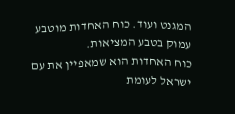המגנט ועוד. כוח האחדות מוטבע עמוק בטבע המציאות.
כוח האחדות הוא שמאפיין את עם ישראל לעומת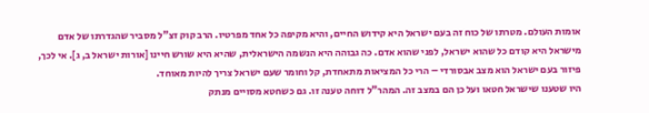אומות העולם. מטרתו של כוח זה בעם ישראל היא קידוש החיים, והיא מקיפה כל אחד מפרטיו. הרב קוק זצ"ל מסביר שהגדרתו של אדם מישראל היא קודם כל שהוא ישראל, לפני שהוא אדם. כה גבוהה היא הנשמה הישראלית, שהיא היא שורש חיינו [אורות ישראל ב, ג]. אי לכך, פיזור בעם ישראל הוא מצב אבסורדי – הרי כל המציאות מתאחדת, קל וחומר שעם ישראל צריך להיות מאוחד.
היו שטענו שישראל חטאו ועל כן הם במצב זה. המהר"ל דוחה טענה זו. גם כשחטא מסויים מנתק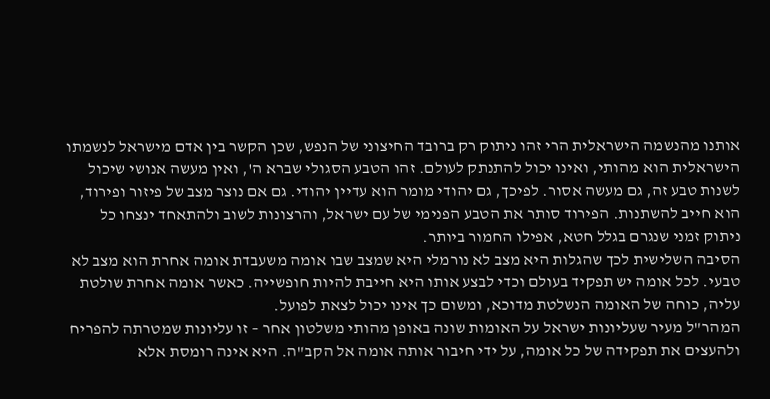אותנו מהנשמה הישראלית הרי זהו ניתוק רק ברובד החיצוני של הנפש, שכן הקשר בין אדם מישראל לנשמתו הישראלית הוא מהותי, ואינו יכול להתנתק לעולם. זהו הטבע הסגולי שברא ה', ואין מעשה אנושי שיכול לשנות טבע זה, גם מעשה אסור. לפיכך, גם יהודי מומר הוא עדיין יהודי. גם אם נוצר מצב של פיזור ופירוד, הוא חייב להשתנות. הפירוד סותר את הטבע הפנימי של עם ישראל, והרצונות לשוב ולהתאחד ינצחו כל ניתוק זמני שנגרם בגלל חטא, אפילו החמור ביותר.
הסיבה השלישית לכך שהגלות היא מצב לא נורמלי היא שמצב שבו אומה משעבדת אומה אחרת הוא מצב לא טבעי. לכל אומה יש תפקיד בעולם וכדי לבצע אותו היא חייבת להיות חופשייה. כאשר אומה אחרת שולטת עליה, כוחה של האומה הנשלטת מדוכא, ומשום כך אינו יכול לצאת לפועל.
המהר"ל מעיר שעליונות ישראל על האומות שונה באופן מהותי משלטון אחר – זו עליונות שמטרתה להפריח ולהעצים את תפקידה של כל אומה, על ידי חיבור אותה אומה אל הקב"ה. היא אינה רומסת אלא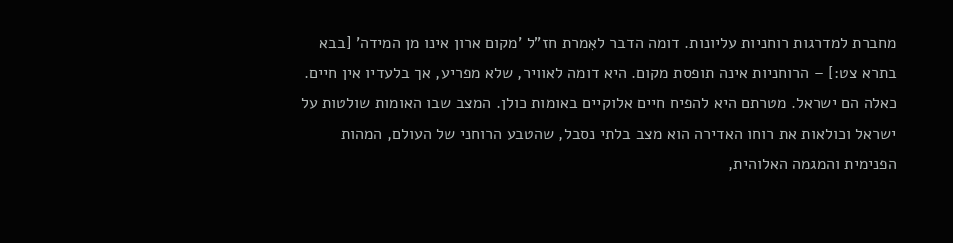מחברת למדרגות רוחניות עליונות. דומה הדבר לאִמרת חז"ל 'מקום ארון אינו מן המידה' [בבא בתרא צט:] – הרוחניות אינה תופסת מקום. היא דומה לאוויר, שלא מפריע, אך בלעדיו אין חיים. כאלה הם ישראל. מטרתם היא להפיח חיים אלוקיים באומות כולן. המצב שבו האומות שולטות על ישראל וכולאות את רוחו האדירה הוא מצב בלתי נסבל, שהטבע הרוחני של העולם, המהות הפנימית והמגמה האלוהית,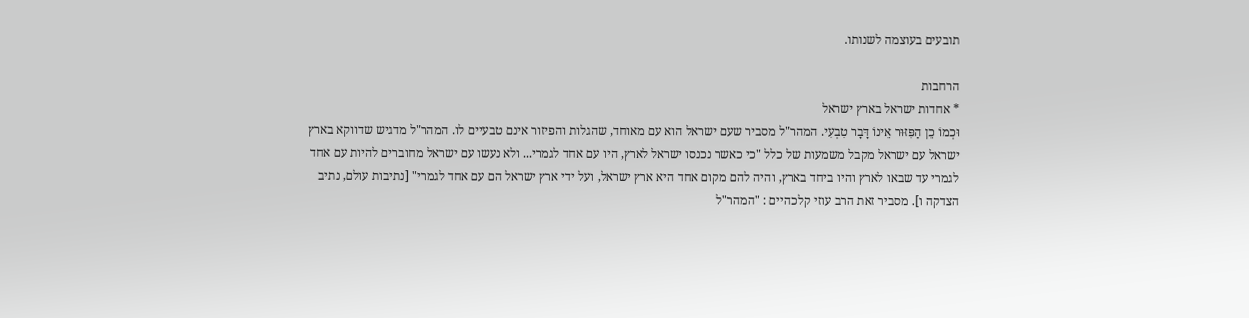תובעים בעוצמה לשנותו.

הרחבות
* אחדות ישראל בארץ ישראל
וּכְמוֹ כֵן הַפִּזּוּר אֵינוֹ דָּבָר טִבְעִי. המהר"ל מסביר שעם ישראל הוא עם מאוחד, שהגלות והפיזור אינם טבעיים לו. המהר"ל מדגיש שדווקא בארץ ישראל עם ישראל מקבל משמעות של כלל "כי כאשר נכנסו ישראל לארץ, היו עם אחד לגמרי... ולא נעשו עם ישראל מחוברים להיות עם אחד לגמרי עד שבאו לארץ והיו ביחד בארץ, והיה להם מקום אחד היא ארץ ישראל, ועל ידי ארץ ישראל הם עם אחד לגמרי" [נתיבות עולם, נתיב הצדקה ו]. מסביר זאת הרב עוזי קלכהיים : "המהר"ל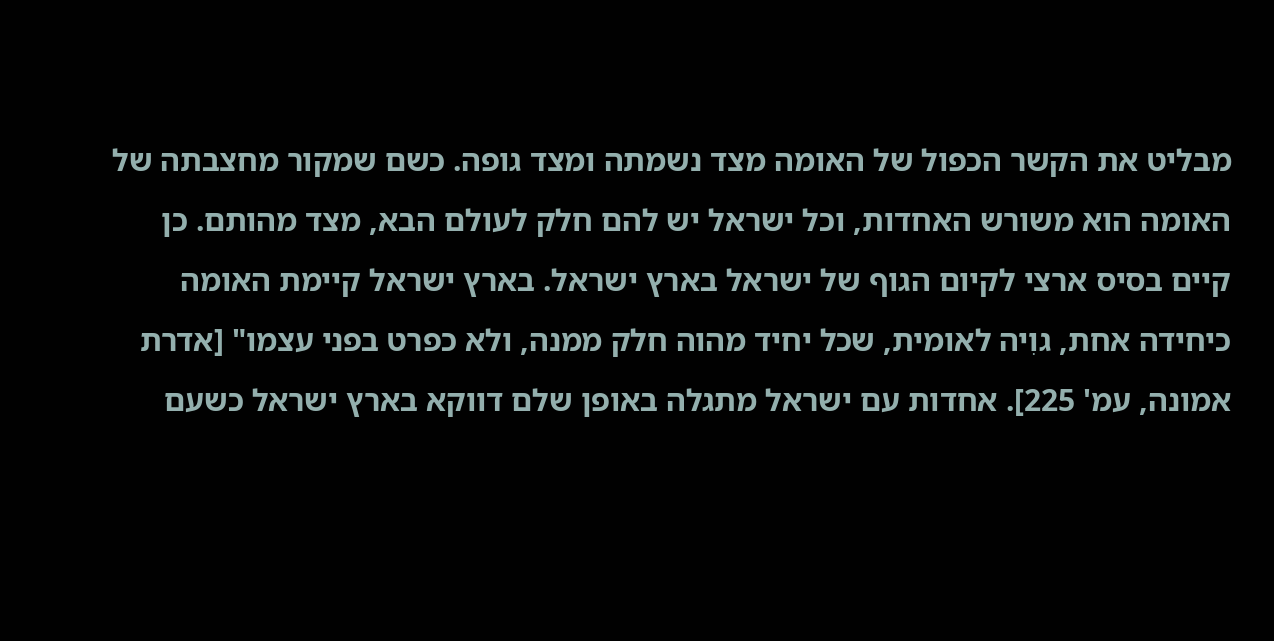מבליט את הקשר הכפול של האומה מצד נשמתה ומצד גופה. כשם שמקור מחצבתה של האומה הוא משורש האחדות, וכל ישראל יש להם חלק לעולם הבא, מצד מהותם. כן קיים בסיס ארצי לקיום הגוף של ישראל בארץ ישראל. בארץ ישראל קיימת האומה כיחידה אחת, גוִיה לאומית, שכל יחיד מהוה חלק ממנה, ולא כפרט בפני עצמו" [אדרת אמונה, עמ' 225]. אחדות עם ישראל מתגלה באופן שלם דווקא בארץ ישראל כשעם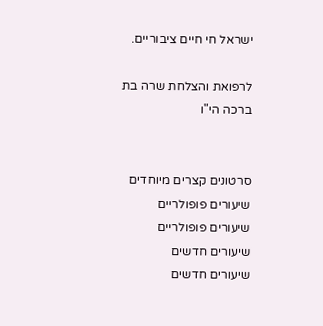ישראל חי חיים ציבוריים.

לרפואת והצלחת שרה בת ברכה הי"ו


סרטונים קצרים מיוחדים
שיעורים פופולריים
שיעורים פופולריים
שיעורים חדשים
שיעורים חדשים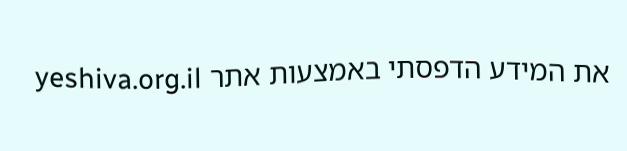את המידע הדפסתי באמצעות אתר yeshiva.org.il